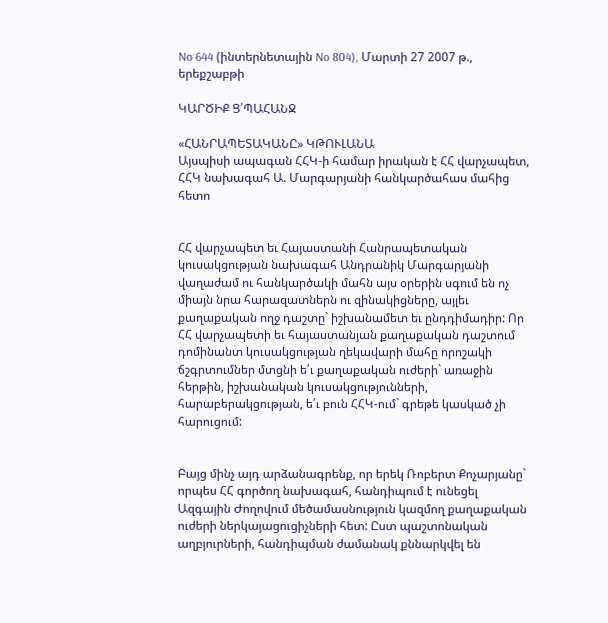No 644 (ինտերնետային No 804), Մարտի 27 2007 թ., երեքշաբթի

ԿԱՐԾԻՔ Ց՛ՊԱՀԱՆՋ

«ՀԱՆՐԱՊԵՏԱԿԱՆԸ» ԿԹՈՒԼԱՆԱ
Այսպիսի ապագան ՀՀԿ-ի համար իրական է ՀՀ վարչապետ,
ՀՀԿ նախագահ Ա. Մարգարյանի հանկարծահաս մահից հետո


ՀՀ վարչապետ եւ Հայաստանի Հանրապետական կուսակցության նախագահ Անդրանիկ Մարգարյանի վաղաժամ ու հանկարծակի մահն այս օրերին սգում են ոչ միայն նրա հարազատներն ու զինակիցները, այլեւ քաղաքական ողջ դաշտը` իշխանամետ եւ ընդդիմադիր: Որ ՀՀ վարչապետի եւ հայաստանյան քաղաքական դաշտում դոմինանտ կուսակցության ղեկավարի մահը որոշակի ճշգրտումներ մտցնի ե՛ւ քաղաքական ուժերի` առաջին հերթին, իշխանական կուսակցությունների, հարաբերակցության, ե՛ւ բուն ՀՀԿ-ում` գրեթե կասկած չի հարուցում:


Բայց մինչ այդ արձանագրենք, որ երեկ Ռոբերտ Քոչարյանը` որպես ՀՀ գործող նախագահ, հանդիպում է ունեցել Ազգային Ժողովում մեծամասնություն կազմող քաղաքական ուժերի ներկայացուցիչների հետ: Ըստ պաշտոնական աղբյուրների, հանդիպման ժամանակ քննարկվել են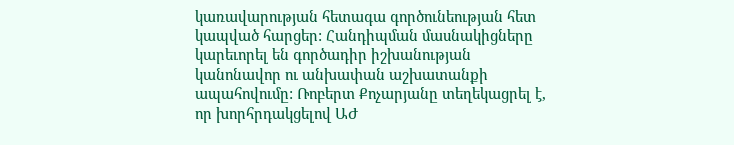կառավարության հետագա գործունեության հետ կապված հարցեր: Հանդիպման մասնակիցները կարեւորել են գործադիր իշխանության կանոնավոր ու անխափան աշխատանքի ապահովումը: Ռոբերտ Քոչարյանը տեղեկացրել է, որ խորհրդակցելով ԱԺ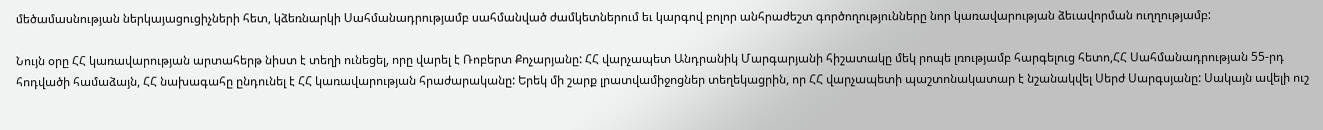մեծամասնության ներկայացուցիչների հետ, կձեռնարկի Սահմանադրությամբ սահմանված ժամկետներում եւ կարգով բոլոր անհրաժեշտ գործողությունները նոր կառավարության ձեւավորման ուղղությամբ:

Նույն օրը ՀՀ կառավարության արտահերթ նիստ է տեղի ունեցել, որը վարել է Ռոբերտ Քոչարյանը: ՀՀ վարչապետ Անդրանիկ Մարգարյանի հիշատակը մեկ րոպե լռությամբ հարգելուց հետո,ՀՀ Սահմանադրության 55-րդ հոդվածի համաձայն, ՀՀ նախագահը ընդունել է ՀՀ կառավարության հրաժարականը: Երեկ մի շարք լրատվամիջոցներ տեղեկացրին, որ ՀՀ վարչապետի պաշտոնակատար է նշանակվել Սերժ Սարգսյանը: Սակայն ավելի ուշ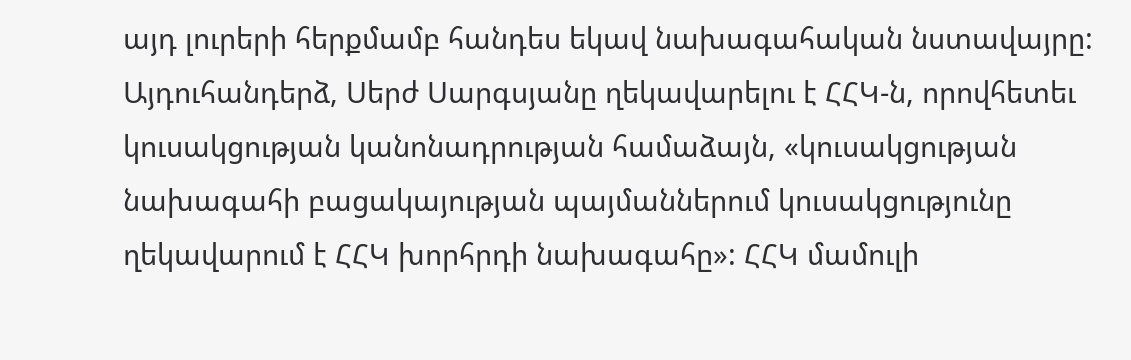այդ լուրերի հերքմամբ հանդես եկավ նախագահական նստավայրը: Այդուհանդերձ, Սերժ Սարգսյանը ղեկավարելու է ՀՀԿ-ն, որովհետեւ կուսակցության կանոնադրության համաձայն, «կուսակցության նախագահի բացակայության պայմաններում կուսակցությունը ղեկավարում է ՀՀԿ խորհրդի նախագահը»: ՀՀԿ մամուլի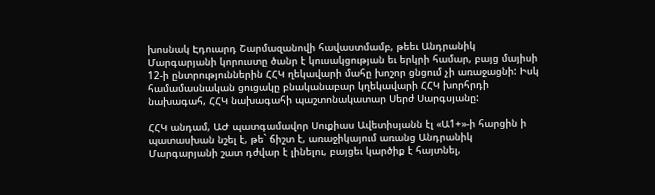խոսնակ Էդուարդ Շարմազանովի հավաստմամբ, թեեւ Անդրանիկ Մարգարյանի կորուստը ծանր է կուսակցության եւ երկրի համար, բայց մայիսի 12-ի ընտրություններին ՀՀԿ ղեկավարի մահը խոշոր ցնցում չի առաջացնի: Իսկ համամասնական ցուցակը բնականաբար կղեկավարի ՀՀԿ խորհրդի նախագահ, ՀՀԿ նախագահի պաշտոնակատար Սերժ Սարգսյանը:

ՀՀԿ անդամ, ԱԺ պատգամավոր Սուքիաս Ավետիսյանն էլ «Ա1+»-ի հարցին ի պատասխան նշել է, թե` ճիշտ է, առաջիկայում առանց Անդրանիկ Մարգարյանի շատ դժվար է լինելու, բայցեւ կարծիք է հայտնել,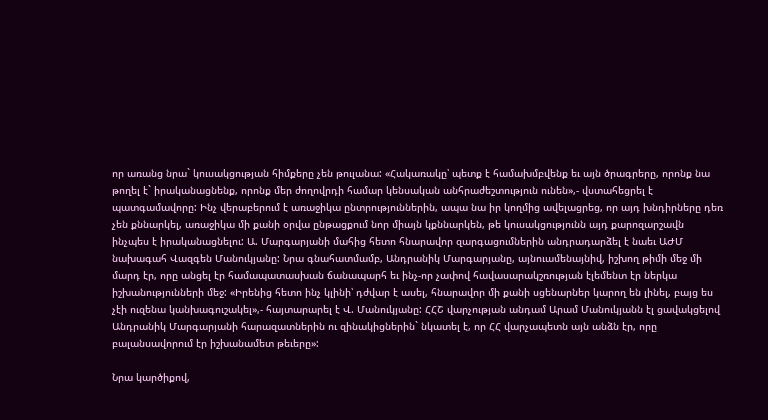որ առանց նրա` կուսակցության հիմքերը չեն թուլանա: «Հակառակը՝ պետք է համախմբվենք եւ այն ծրագրերը, որոնք նա թողել է` իրականացնենք, որոնք մեր ժողովրդի համար կենսական անհրաժեշտություն ունեն»,- վստահեցրել է պատգամավորը: Ինչ վերաբերում է առաջիկա ընտրություններին, ապա նա իր կողմից ավելացրեց, որ այդ խնդիրները դեռ չեն քննարկել, առաջիկա մի քանի օրվա ընթացքում նոր միայն կքննարկեն, թե կուսակցությունն այդ քարոզարշավն ինչպես է իրականացնելու: Ա. Մարգարյանի մահից հետո հնարավոր զարգացումներին անդրադարձել է նաեւ ԱԺՄ նախագահ Վազգեն Մանուկյանը: Նրա գնահատմամբ, Անդրանիկ Մարգարյանը, այնուամենայնիվ, իշխող թիմի մեջ մի մարդ էր, որը անցել էր համապատասխան ճանապարհ եւ ինչ-որ չափով հավասարակշռության էլեմենտ էր ներկա իշխանությունների մեջ: «Իրենից հետո ինչ կլինի՝ դժվար է ասել, հնարավոր մի քանի սցենարներ կարող են լինել, բայց ես չէի ուզենա կանխագուշակել»,- հայտարարել է Վ. Մանուկյանը: ՀՀՇ վարչության անդամ Արամ Մանուկյանն էլ ցավակցելով Անդրանիկ Մարգարյանի հարազատներին ու զինակիցներին` նկատել է, որ ՀՀ վարչապետն այն անձն էր, որը բալանսավորում էր իշխանամետ թեւերը»:

Նրա կարծիքով,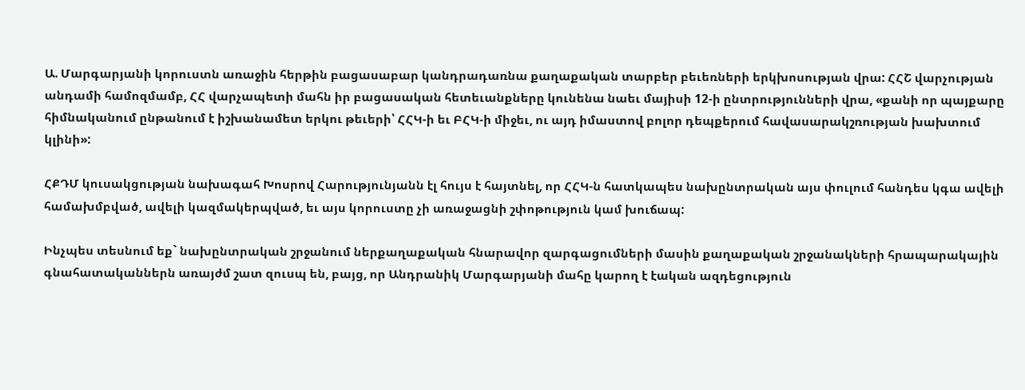Ա. Մարգարյանի կորուստն առաջին հերթին բացասաբար կանդրադառնա քաղաքական տարբեր բեւեռների երկխոսության վրա: ՀՀՇ վարչության անդամի համոզմամբ, ՀՀ վարչապետի մահն իր բացասական հետեւանքները կունենա նաեւ մայիսի 12-ի ընտրությունների վրա, «քանի որ պայքարը հիմնականում ընթանում է իշխանամետ երկու թեւերի՝ ՀՀԿ-ի եւ ԲՀԿ-ի միջեւ, ու այդ իմաստով բոլոր դեպքերում հավասարակշռության խախտում կլինի»:

ՀՔԴՄ կուսակցության նախագահ Խոսրով Հարությունյանն էլ հույս է հայտնել, որ ՀՀԿ-ն հատկապես նախընտրական այս փուլում հանդես կգա ավելի համախմբված, ավելի կազմակերպված, եւ այս կորուստը չի առաջացնի շփոթություն կամ խուճապ:

Ինչպես տեսնում եք` նախընտրական շրջանում ներքաղաքական հնարավոր զարգացումների մասին քաղաքական շրջանակների հրապարակային գնահատականներն առայժմ շատ զուսպ են, բայց, որ Անդրանիկ Մարգարյանի մահը կարող է էական ազդեցություն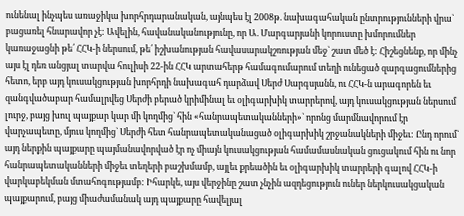ունենալ ինչպես առաջիկա խորհրդարանական, այնպես էլ 2008թ. նախագահական ընտրությունների վրա` բացառել հնարավոր չէ: Ավելին, հավանականությունը, որ Ա. Մարգարյանի կորուստը խմորումներ կառաջացնի թե՛ ՀՀԿ-ի ներսում, թե՛ իշխանության հավասարակշռության մեջ` շատ մեծ է: Հիշեցնենք, որ մինչ այս էլ դեռ անցյալ տարվա հուլիսի 22-ին ՀՀԿ արտահերթ համագումարում տեղի ունեցած զարգացումներից հետո, երբ այդ կուսակցության խորհրդի նախագահ դարձավ Սերժ Սարգսյանն, ու ՀՀԿ-ն արագորեն եւ զանգվածաբար համալրվեց Սերժի բերած կրիմինալ եւ օլիգարխիկ տարրերով, այդ կուսակցության ներսում լուրջ, բայց խուլ պայքար կար մի կողմից` հին «հանրապետականների»` որոնց մարմնավորում էր վարչապետը, մյուս կողմից` Սերժի հետ հանրապետականացած օլիգարխիկ շրջանակների միջեւ: Ընդ որում` այդ ներքին պայքարը պայմանավորված էր ոչ միայն կուսակցության համամասնական ցուցակում հին ու նոր հանրապետականների միջեւ տեղերի բաշխմամբ, այլեւ քրեածին եւ օլիգարխիկ տարրերի գալով ՀՀԿ-ի վարկաբեկման մտահոգությամբ: Իհարկե, այս վերջինը շատ չնչին ազդեցություն ուներ ներկուսակցական պայքարում, բայց միաժամանակ այդ պայքարը հավելյալ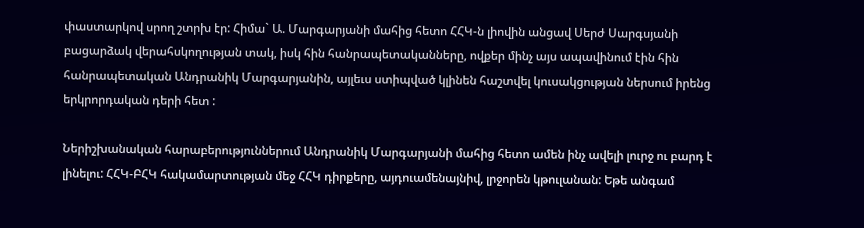փաստարկով սրող շտրխ էր: Հիմա` Ա. Մարգարյանի մահից հետո ՀՀԿ-ն լիովին անցավ Սերժ Սարգսյանի բացարձակ վերահսկողության տակ, իսկ հին հանրապետականները, ովքեր մինչ այս ապավինում էին հին հանրապետական Անդրանիկ Մարգարյանին, այլեւս ստիպված կլինեն հաշտվել կուսակցության ներսում իրենց երկրորդական դերի հետ :

Ներիշխանական հարաբերություններում Անդրանիկ Մարգարյանի մահից հետո ամեն ինչ ավելի լուրջ ու բարդ է լինելու: ՀՀԿ-ԲՀԿ հակամարտության մեջ ՀՀԿ դիրքերը, այդուամենայնիվ, լրջորեն կթուլանան: Եթե անգամ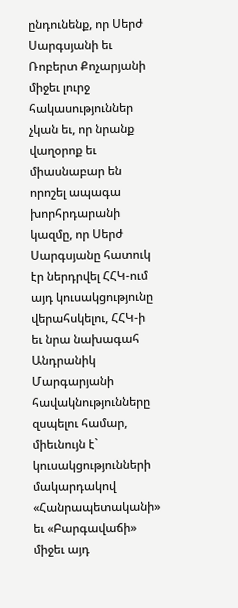ընդունենք, որ Սերժ Սարգսյանի եւ Ռոբերտ Քոչարյանի միջեւ լուրջ հակասություններ չկան եւ, որ նրանք վաղօրոք եւ միասնաբար են որոշել ապագա խորհրդարանի կազմը, որ Սերժ Սարգսյանը հատուկ էր ներդրվել ՀՀԿ-ում այդ կուսակցությունը վերահսկելու, ՀՀԿ-ի եւ նրա նախագահ Անդրանիկ Մարգարյանի հավակնությունները զսպելու համար, միեւնույն է` կուսակցությունների մակարդակով «Հանրապետականի» եւ «Բարգավաճի» միջեւ այդ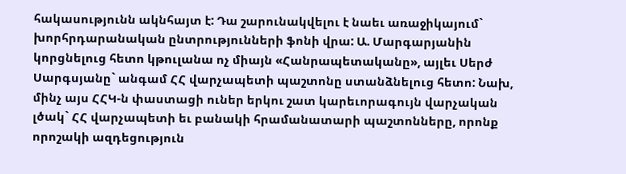հակասությունն ակնհայտ է: Դա շարունակվելու է նաեւ առաջիկայում` խորհրդարանական ընտրությունների ֆոնի վրա: Ա. Մարգարյանին կորցնելուց հետո կթուլանա ոչ միայն «Հանրապետականը», այլեւ Սերժ Սարգսյանը` անգամ ՀՀ վարչապետի պաշտոնը ստանձնելուց հետո: Նախ, մինչ այս ՀՀԿ-ն փաստացի ուներ երկու շատ կարեւորագույն վարչական լծակ` ՀՀ վարչապետի եւ բանակի հրամանատարի պաշտոնները, որոնք որոշակի ազդեցություն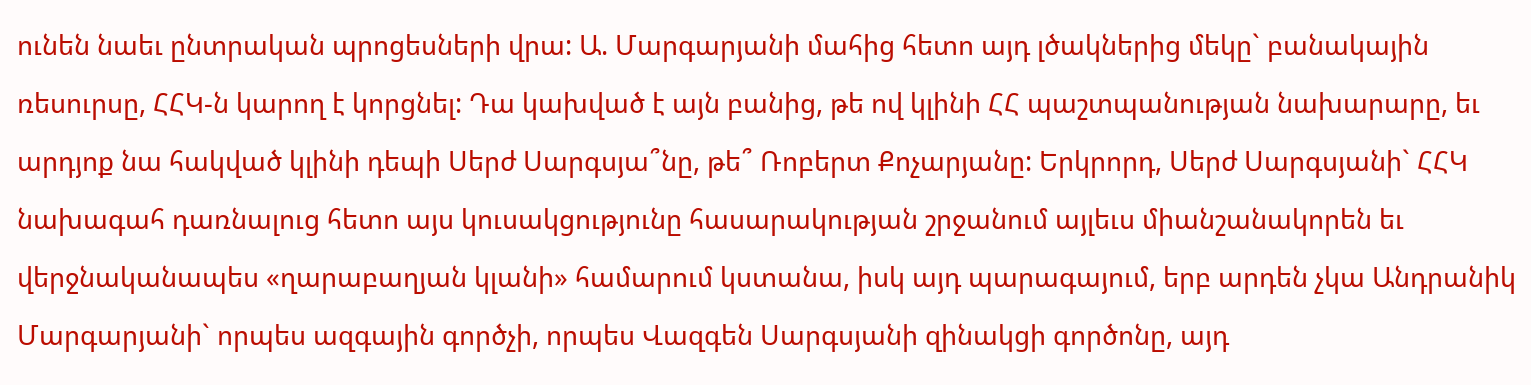ունեն նաեւ ընտրական պրոցեսների վրա: Ա. Մարգարյանի մահից հետո այդ լծակներից մեկը` բանակային ռեսուրսը, ՀՀԿ-ն կարող է կորցնել: Դա կախված է այն բանից, թե ով կլինի ՀՀ պաշտպանության նախարարը, եւ արդյոք նա հակված կլինի դեպի Սերժ Սարգսյա՞նը, թե՞ Ռոբերտ Քոչարյանը: Երկրորդ, Սերժ Սարգսյանի` ՀՀԿ նախագահ դառնալուց հետո այս կուսակցությունը հասարակության շրջանում այլեւս միանշանակորեն եւ վերջնականապես «ղարաբաղյան կլանի» համարում կստանա, իսկ այդ պարագայում, երբ արդեն չկա Անդրանիկ Մարգարյանի` որպես ազգային գործչի, որպես Վազգեն Սարգսյանի զինակցի գործոնը, այդ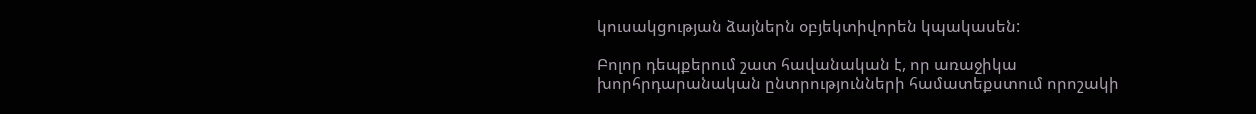կուսակցության ձայներն օբյեկտիվորեն կպակասեն:

Բոլոր դեպքերում շատ հավանական է, որ առաջիկա խորհրդարանական ընտրությունների համատեքստում որոշակի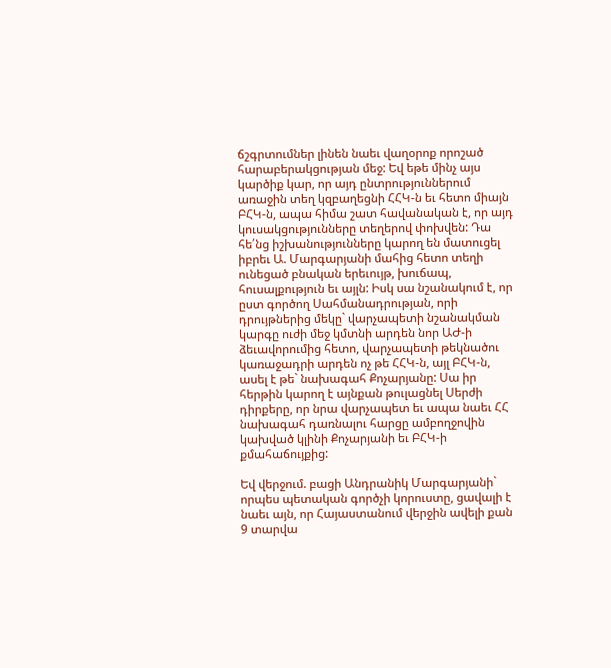ճշգրտումներ լինեն նաեւ վաղօրոք որոշած հարաբերակցության մեջ: Եվ եթե մինչ այս կարծիք կար, որ այդ ընտրություններում առաջին տեղ կզբաղեցնի ՀՀԿ-ն եւ հետո միայն ԲՀԿ-ն, ապա հիմա շատ հավանական է, որ այդ կուսակցությունները տեղերով փոխվեն: Դա հե՛նց իշխանությունները կարող են մատուցել իբրեւ Ա. Մարգարյանի մահից հետո տեղի ունեցած բնական երեւույթ, խուճապ, հուսալքություն եւ այլն: Իսկ սա նշանակում է, որ ըստ գործող Սահմանադրության, որի դրույթներից մեկը` վարչապետի նշանակման կարգը ուժի մեջ կմտնի արդեն նոր ԱԺ-ի ձեւավորումից հետո, վարչապետի թեկնածու կառաջադրի արդեն ոչ թե ՀՀԿ-ն, այլ ԲՀԿ-ն, ասել է թե` նախագահ Քոչարյանը: Սա իր հերթին կարող է այնքան թուլացնել Սերժի դիրքերը, որ նրա վարչապետ եւ ապա նաեւ ՀՀ նախագահ դառնալու հարցը ամբողջովին կախված կլինի Քոչարյանի եւ ԲՀԿ-ի քմահաճույքից:

Եվ վերջում. բացի Անդրանիկ Մարգարյանի` որպես պետական գործչի կորուստը, ցավալի է նաեւ այն, որ Հայաստանում վերջին ավելի քան 9 տարվա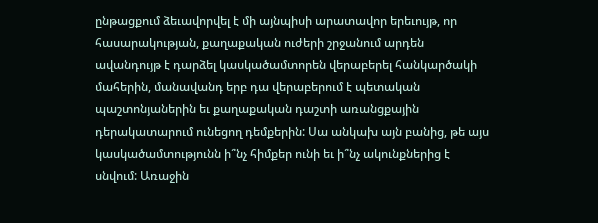ընթացքում ձեւավորվել է մի այնպիսի արատավոր երեւույթ, որ հասարակության, քաղաքական ուժերի շրջանում արդեն ավանդույթ է դարձել կասկածամտորեն վերաբերել հանկարծակի մահերին, մանավանդ երբ դա վերաբերում է պետական պաշտոնյաներին եւ քաղաքական դաշտի առանցքային դերակատարում ունեցող դեմքերին: Սա անկախ այն բանից, թե այս կասկածամտությունն ի՞նչ հիմքեր ունի եւ ի՞նչ ակունքներից է սնվում: Առաջին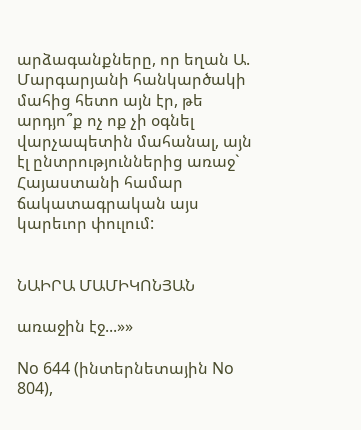արձագանքները, որ եղան Ա. Մարգարյանի հանկարծակի մահից հետո այն էր, թե արդյո՞ք ոչ ոք չի օգնել վարչապետին մահանալ, այն էլ ընտրություններից առաջ` Հայաստանի համար ճակատագրական այս կարեւոր փուլում:


ՆԱԻՐԱ ՄԱՄԻԿՈՆՅԱՆ

առաջին էջ...»»

No 644 (ինտերնետային No 804),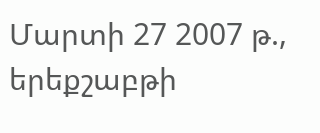Մարտի 27 2007 թ., երեքշաբթի